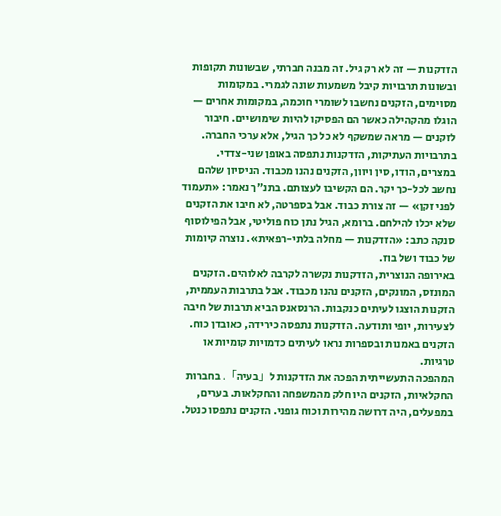הזדקנות — זה לא רק גיל. זה מבנה חברתי, שבשונות תקופות ובשונות תרבויות קיבל משמעות שונה לגמרי. במקומות מסוימים, הזקנים נחשבו לשומרי חוכמה, במקומות אחרים — הוגלו מהקהילה כאשר הם הפסיקו להיות שימושיים. חיבור לזקנים — מראה שמשקף לא כל כך הגיל, אלא ערכי החברה.
בתרבויות העתיקות, הזדקנות נתפסה באופן שני-צדדי. במצרים, הודו, סין ויוון, הזקנים נהנו מכבוד. הניסיון שלהם נחשב לכל-כך יקר. הם הקשיבו לעצותם. בתנ"ך נאמר: «תעמוד לפני זקן» — זה צורת כבוד. אבל בספרטה, לא חיבו את הזקנים שלא יכלו להילחם. ברומא, הגיל נתן כוח פוליטי, אבל הפילוסוף סנקה כתב: «הזדקנות — מחלה בלתי-רפאית». נוצרה קיומות של כבוד ושל בוז.
באירופה הנוצרית, הזדקנות נקשרה לקרבה לאלוהים. הזקנים המונזס, המונקים, הזקנים נהנו מכבוד. אבל בתרבות העממית, הזקנות הוצגו לעיתים כנקבות. הרנסאנס הביא תרבות של חיבה לצעירות, יופי ותודעה. הזדקנות נתפסה כירידה, כאובדן כוח. הזקנים באמנות ובספרות נראו לעיתים כדמויות קומיות או טרגיות.
המהפכה התעשייתית הפכה את הזדקנות ל「בעיה」. בחברות החקלאיות, הזקנים היו חלק מהמשפחה והחקלאות. בערים, במפעלים, היה דרושה מהירות וכוח גופני. הזקנים נתפסו כנטל.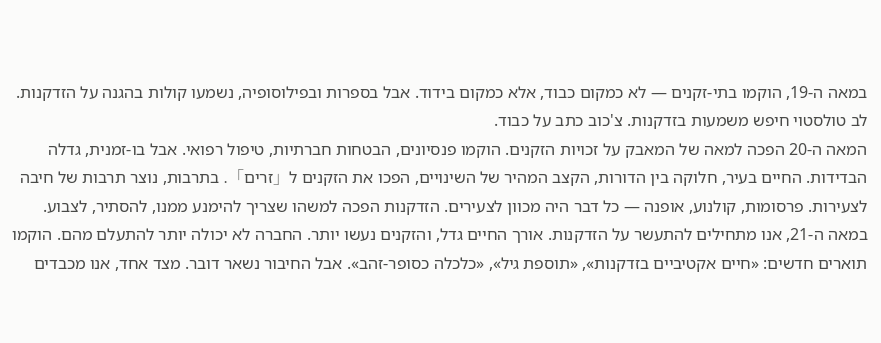במאה ה-19, הוקמו בתי-זקנים — לא כמקום כבוד, אלא כמקום בידוד. אבל בספרות ובפילוסופיה, נשמעו קולות בהגנה על הזדקנות. לב טולסטוי חיפש משמעות בזדקנות. צ'כוב כתב על כבוד.
המאה ה-20 הפכה למאה של המאבק על זכויות הזקנים. הוקמו פנסיונים, הבטחות חברתיות, טיפול רפואי. אבל בו-זמנית, גדלה הבדידות. החיים בעיר, חלוקה בין הדורות, הקצב המהיר של השינויים, הפכו את הזקנים ל「זרים」. בתרבות, נוצר תרבות של חיבה לצעירות. פרסומות, קולנוע, אופנה — כל דבר היה מכוון לצעירים. הזדקנות הפכה למשהו שצריך להימנע ממנו, להסתיר, לצבוע.
במאה ה-21, אנו מתחילים להתעשר על הזדקנות. אורך החיים גדל, והזקנים נעשו יותר. החברה לא יכולה יותר להתעלם מהם. הוקמו תוארים חדשים: «חיים אקטיביים בזדקנות», «תוספת גיל», «כלכלה כסופר-זהב». אבל החיבור נשאר דובר. מצד אחד, אנו מכבדים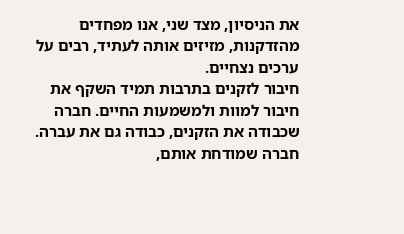את הניסיון, מצד שני, אנו מפחדים מהזדקנות, מזיזים אותה לעתיד, רבים על ערכים נצחיים.
חיבור לזקנים בתרבות תמיד השקף את חיבור למוות ולמשמעות החיים. חברה שכבודה את הזקנים, כבודה גם את עברה. חברה שמודחת אותם,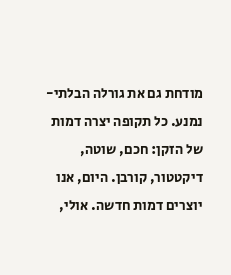מודחת גם את גורלה הבלתי-נמנע. כל תקופה יצרה דמות של הזקן: חכם, שוטה, דיקטטור, קורבן. היום, אנו יוצרים דמות חדשה. אולי,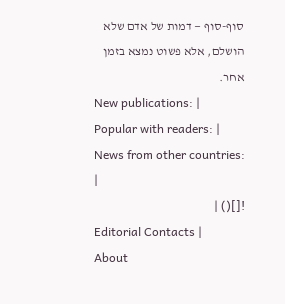סוף-סוף — דמות של אדם שלא הושלם, אלא פשוט נמצא בזמן אחר.
New publications: |
Popular with readers: |
News from other countries: |
![]() |
Editorial Contacts |
About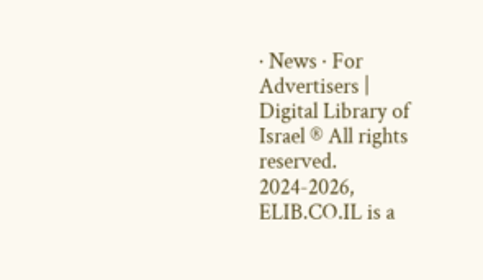· News · For Advertisers |
Digital Library of Israel ® All rights reserved.
2024-2026, ELIB.CO.IL is a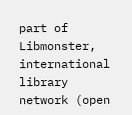part of Libmonster, international library network (open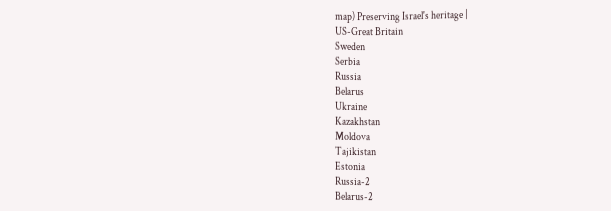map) Preserving Israel's heritage |
US-Great Britain
Sweden
Serbia
Russia
Belarus
Ukraine
Kazakhstan
Moldova
Tajikistan
Estonia
Russia-2
Belarus-2